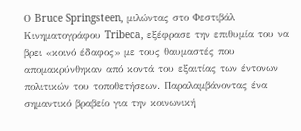Ο Bruce Springsteen, μιλώντας στο Φεστιβάλ Κινηματογράφου Tribeca, εξέφρασε την επιθυμία του να βρει «κοινό έδαφος» με τους θαυμαστές που απομακρύνθηκαν από κοντά του εξαιτίας των έντονων πολιτικών του τοποθετήσεων. Παραλαμβάνοντας ένα σημαντικό βραβείο για την κοινωνική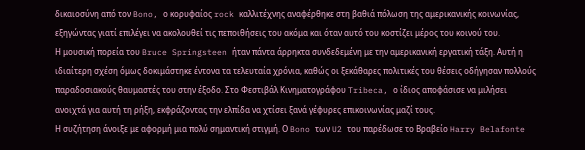δικαιοσύνη από τον Bono, ο κορυφαίος rock καλλιτέχνης αναφέρθηκε στη βαθιά πόλωση της αμερικανικής κοινωνίας, εξηγώντας γιατί επιλέγει να ακολουθεί τις πεποιθήσεις του ακόμα και όταν αυτό του κοστίζει μέρος του κοινού του.
Η μουσική πορεία του Bruce Springsteen ήταν πάντα άρρηκτα συνδεδεμένη με την αμερικανική εργατική τάξη. Αυτή η ιδιαίτερη σχέση όμως δοκιμάστηκε έντονα τα τελευταία χρόνια, καθώς οι ξεκάθαρες πολιτικές του θέσεις οδήγησαν πολλούς παραδοσιακούς θαυμαστές του στην έξοδο. Στο Φεστιβάλ Κινηματογράφου Tribeca, ο ίδιος αποφάσισε να μιλήσει ανοιχτά για αυτή τη ρήξη, εκφράζοντας την ελπίδα να χτίσει ξανά γέφυρες επικοινωνίας μαζί τους.
Η συζήτηση άνοιξε με αφορμή μια πολύ σημαντική στιγμή. Ο Bono των U2 του παρέδωσε το Βραβείο Harry Belafonte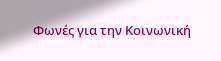Φωνές για την Κοινωνική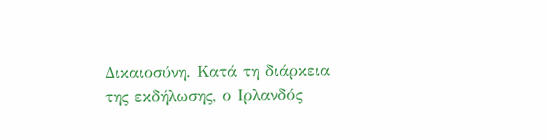Δικαιοσύνη. Κατά τη διάρκεια της εκδήλωσης, ο Ιρλανδός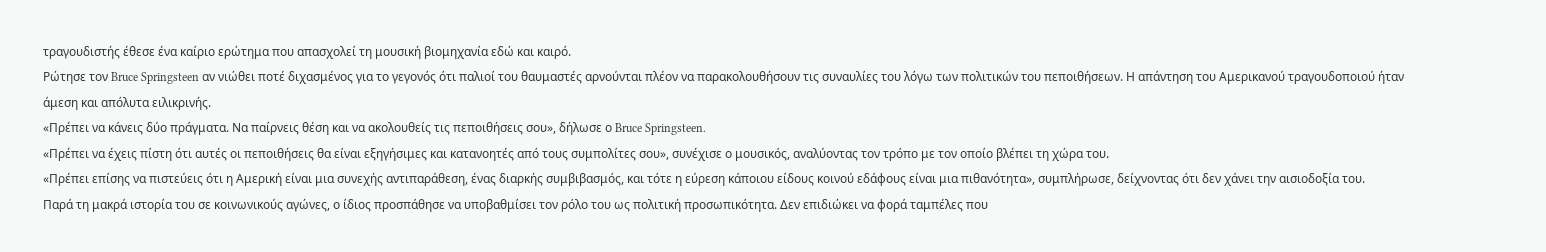τραγουδιστής έθεσε ένα καίριο ερώτημα που απασχολεί τη μουσική βιομηχανία εδώ και καιρό.
Ρώτησε τον Bruce Springsteen αν νιώθει ποτέ διχασμένος για το γεγονός ότι παλιοί του θαυμαστές αρνούνται πλέον να παρακολουθήσουν τις συναυλίες του λόγω των πολιτικών του πεποιθήσεων. Η απάντηση του Αμερικανού τραγουδοποιού ήταν άμεση και απόλυτα ειλικρινής.
«Πρέπει να κάνεις δύο πράγματα. Να παίρνεις θέση και να ακολουθείς τις πεποιθήσεις σου», δήλωσε ο Bruce Springsteen.
«Πρέπει να έχεις πίστη ότι αυτές οι πεποιθήσεις θα είναι εξηγήσιμες και κατανοητές από τους συμπολίτες σου», συνέχισε ο μουσικός, αναλύοντας τον τρόπο με τον οποίο βλέπει τη χώρα του.
«Πρέπει επίσης να πιστεύεις ότι η Αμερική είναι μια συνεχής αντιπαράθεση, ένας διαρκής συμβιβασμός, και τότε η εύρεση κάποιου είδους κοινού εδάφους είναι μια πιθανότητα», συμπλήρωσε, δείχνοντας ότι δεν χάνει την αισιοδοξία του.
Παρά τη μακρά ιστορία του σε κοινωνικούς αγώνες, ο ίδιος προσπάθησε να υποβαθμίσει τον ρόλο του ως πολιτική προσωπικότητα. Δεν επιδιώκει να φορά ταμπέλες που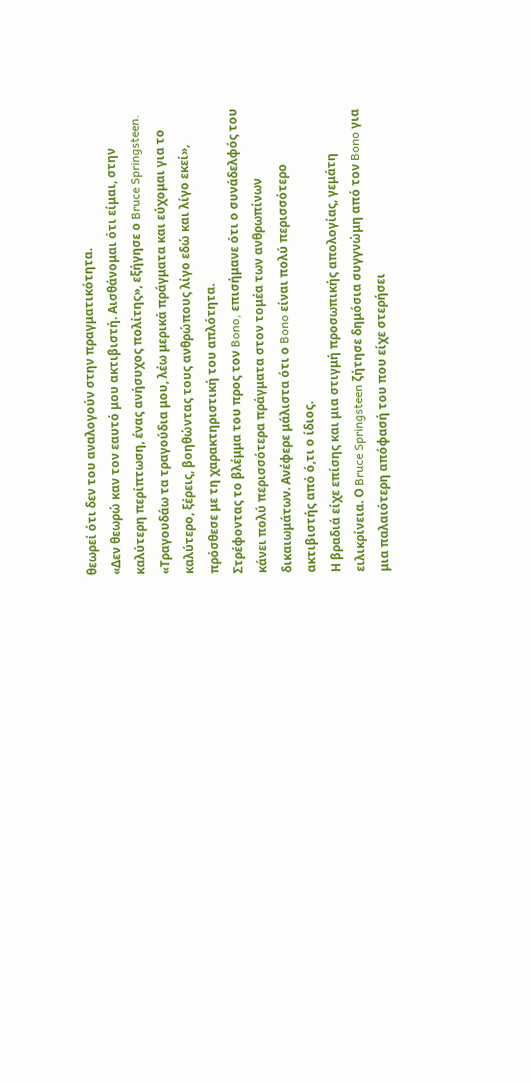θεωρεί ότι δεν του αναλογούν στην πραγματικότητα.
«Δεν θεωρώ καν τον εαυτό μου ακτιβιστή. Αισθάνομαι ότι είμαι, στην καλύτερη περίπτωση, ένας ανήσυχος πολίτης», εξήγησε ο Bruce Springsteen.
«Τραγουδάω τα τραγούδια μου, λέω μερικά πράγματα και εύχομαι για το καλύτερο, ξέρεις, βοηθώντας τους ανθρώπους λίγο εδώ και λίγο εκεί», πρόσθεσε με τη χαρακτηριστική του απλότητα.
Στρέφοντας το βλέμμα του προς τον Bono, επισήμανε ότι ο συνάδελφός του κάνει πολύ περισσότερα πράγματα στον τομέα των ανθρωπίνων δικαιωμάτων. Ανέφερε μάλιστα ότι ο Bono είναι πολύ περισσότερο ακτιβιστής από ό,τι ο ίδιος.
Η βραδιά είχε επίσης και μια στιγμή προσωπικής απολογίας, γεμάτη ειλικρίνεια. Ο Bruce Springsteen ζήτησε δημόσια συγγνώμη από τον Bono για μια παλαιότερη απόφασή του που είχε στερήσει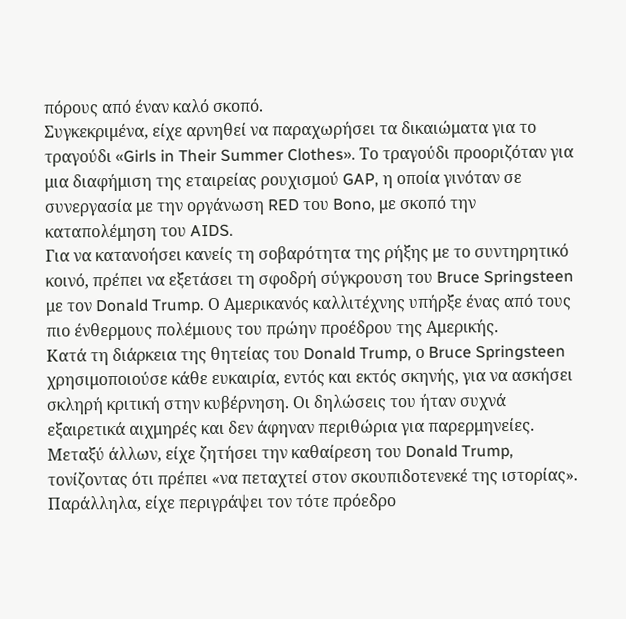πόρους από έναν καλό σκοπό.
Συγκεκριμένα, είχε αρνηθεί να παραχωρήσει τα δικαιώματα για το τραγούδι «Girls in Their Summer Clothes». Το τραγούδι προοριζόταν για μια διαφήμιση της εταιρείας ρουχισμού GAP, η οποία γινόταν σε συνεργασία με την οργάνωση RED του Bono, με σκοπό την καταπολέμηση του AIDS.
Για να κατανοήσει κανείς τη σοβαρότητα της ρήξης με το συντηρητικό κοινό, πρέπει να εξετάσει τη σφοδρή σύγκρουση του Bruce Springsteen με τον Donald Trump. Ο Αμερικανός καλλιτέχνης υπήρξε ένας από τους πιο ένθερμους πολέμιους του πρώην προέδρου της Αμερικής.
Κατά τη διάρκεια της θητείας του Donald Trump, ο Bruce Springsteen χρησιμοποιούσε κάθε ευκαιρία, εντός και εκτός σκηνής, για να ασκήσει σκληρή κριτική στην κυβέρνηση. Οι δηλώσεις του ήταν συχνά εξαιρετικά αιχμηρές και δεν άφηναν περιθώρια για παρερμηνείες.
Μεταξύ άλλων, είχε ζητήσει την καθαίρεση του Donald Trump, τονίζοντας ότι πρέπει «να πεταχτεί στον σκουπιδοτενεκέ της ιστορίας». Παράλληλα, είχε περιγράψει τον τότε πρόεδρο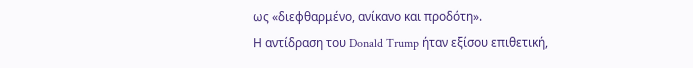ως «διεφθαρμένο, ανίκανο και προδότη».
Η αντίδραση του Donald Trump ήταν εξίσου επιθετική,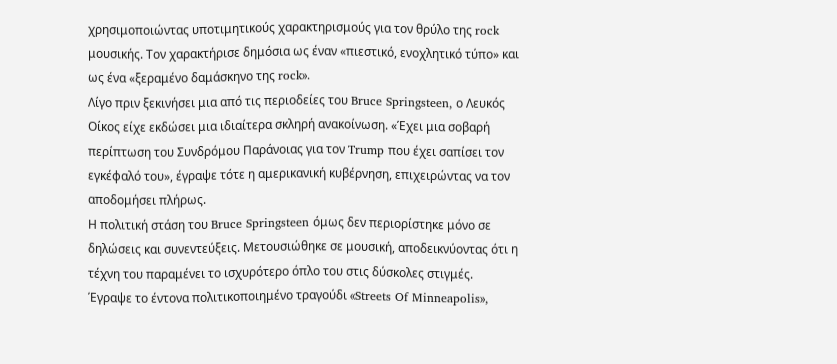χρησιμοποιώντας υποτιμητικούς χαρακτηρισμούς για τον θρύλο της rock μουσικής. Τον χαρακτήρισε δημόσια ως έναν «πιεστικό, ενοχλητικό τύπο» και ως ένα «ξεραμένο δαμάσκηνο της rock».
Λίγο πριν ξεκινήσει μια από τις περιοδείες του Bruce Springsteen, ο Λευκός Οίκος είχε εκδώσει μια ιδιαίτερα σκληρή ανακοίνωση. «Έχει μια σοβαρή περίπτωση του Συνδρόμου Παράνοιας για τον Trump που έχει σαπίσει τον εγκέφαλό του», έγραψε τότε η αμερικανική κυβέρνηση, επιχειρώντας να τον αποδομήσει πλήρως.
Η πολιτική στάση του Bruce Springsteen όμως δεν περιορίστηκε μόνο σε δηλώσεις και συνεντεύξεις. Μετουσιώθηκε σε μουσική, αποδεικνύοντας ότι η τέχνη του παραμένει το ισχυρότερο όπλο του στις δύσκολες στιγμές.
Έγραψε το έντονα πολιτικοποιημένο τραγούδι «Streets Of Minneapolis»,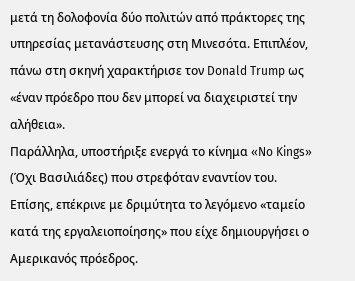μετά τη δολοφονία δύο πολιτών από πράκτορες της υπηρεσίας μετανάστευσης στη Μινεσότα. Επιπλέον, πάνω στη σκηνή χαρακτήρισε τον Donald Trump ως «έναν πρόεδρο που δεν μπορεί να διαχειριστεί την αλήθεια».
Παράλληλα, υποστήριξε ενεργά το κίνημα «No Kings» (Όχι Βασιλιάδες) που στρεφόταν εναντίον του. Επίσης, επέκρινε με δριμύτητα το λεγόμενο «ταμείο κατά της εργαλειοποίησης» που είχε δημιουργήσει ο Αμερικανός πρόεδρος.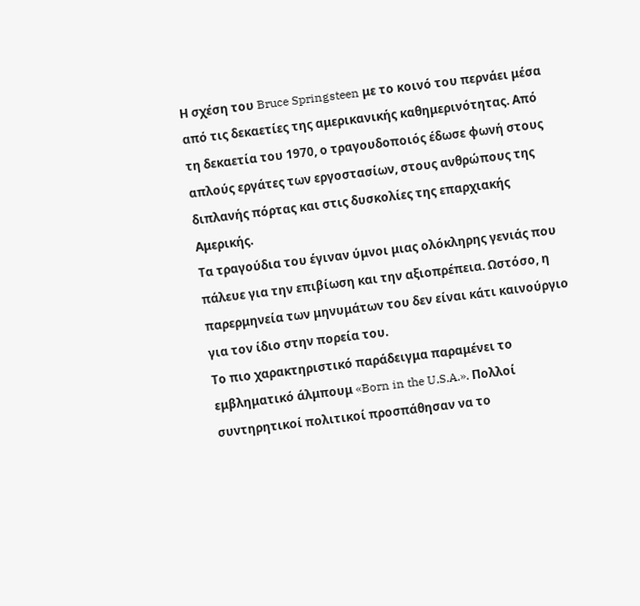Η σχέση του Bruce Springsteen με το κοινό του περνάει μέσα από τις δεκαετίες της αμερικανικής καθημερινότητας. Από τη δεκαετία του 1970, ο τραγουδοποιός έδωσε φωνή στους απλούς εργάτες των εργοστασίων, στους ανθρώπους της διπλανής πόρτας και στις δυσκολίες της επαρχιακής Αμερικής.
Τα τραγούδια του έγιναν ύμνοι μιας ολόκληρης γενιάς που πάλευε για την επιβίωση και την αξιοπρέπεια. Ωστόσο, η παρερμηνεία των μηνυμάτων του δεν είναι κάτι καινούργιο για τον ίδιο στην πορεία του.
Το πιο χαρακτηριστικό παράδειγμα παραμένει το εμβληματικό άλμπουμ «Born in the U.S.A.». Πολλοί συντηρητικοί πολιτικοί προσπάθησαν να το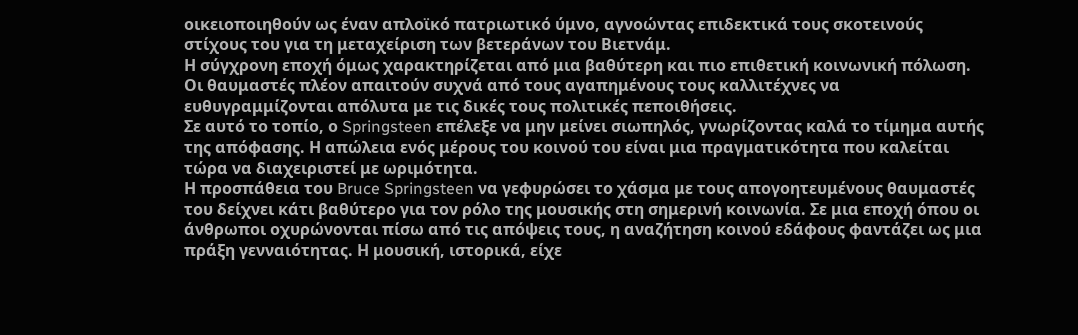οικειοποιηθούν ως έναν απλοϊκό πατριωτικό ύμνο, αγνοώντας επιδεκτικά τους σκοτεινούς στίχους του για τη μεταχείριση των βετεράνων του Βιετνάμ.
Η σύγχρονη εποχή όμως χαρακτηρίζεται από μια βαθύτερη και πιο επιθετική κοινωνική πόλωση. Οι θαυμαστές πλέον απαιτούν συχνά από τους αγαπημένους τους καλλιτέχνες να ευθυγραμμίζονται απόλυτα με τις δικές τους πολιτικές πεποιθήσεις.
Σε αυτό το τοπίο, ο Springsteen επέλεξε να μην μείνει σιωπηλός, γνωρίζοντας καλά το τίμημα αυτής της απόφασης. Η απώλεια ενός μέρους του κοινού του είναι μια πραγματικότητα που καλείται τώρα να διαχειριστεί με ωριμότητα.
Η προσπάθεια του Bruce Springsteen να γεφυρώσει το χάσμα με τους απογοητευμένους θαυμαστές του δείχνει κάτι βαθύτερο για τον ρόλο της μουσικής στη σημερινή κοινωνία. Σε μια εποχή όπου οι άνθρωποι οχυρώνονται πίσω από τις απόψεις τους, η αναζήτηση κοινού εδάφους φαντάζει ως μια πράξη γενναιότητας. Η μουσική, ιστορικά, είχε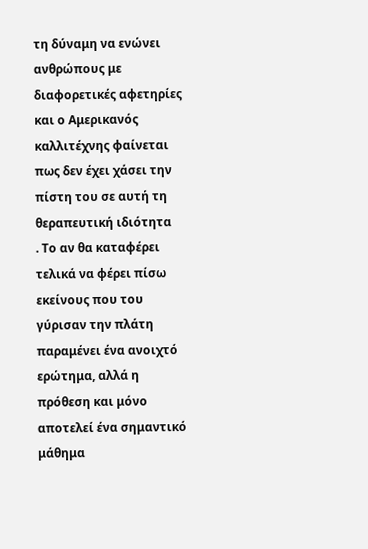τη δύναμη να ενώνει ανθρώπους με διαφορετικές αφετηρίες και ο Αμερικανός καλλιτέχνης φαίνεται πως δεν έχει χάσει την πίστη του σε αυτή τη θεραπευτική ιδιότητα
. Το αν θα καταφέρει τελικά να φέρει πίσω εκείνους που του γύρισαν την πλάτη παραμένει ένα ανοιχτό ερώτημα, αλλά η πρόθεση και μόνο αποτελεί ένα σημαντικό μάθημα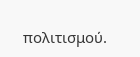πολιτισμού.